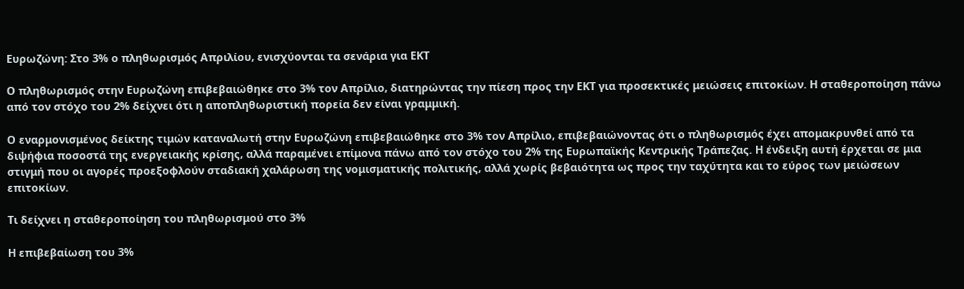Ευρωζώνη: Στο 3% ο πληθωρισμός Απριλίου, ενισχύονται τα σενάρια για ΕΚΤ

Ο πληθωρισμός στην Ευρωζώνη επιβεβαιώθηκε στο 3% τον Απρίλιο, διατηρώντας την πίεση προς την ΕΚΤ για προσεκτικές μειώσεις επιτοκίων. Η σταθεροποίηση πάνω από τον στόχο του 2% δείχνει ότι η αποπληθωριστική πορεία δεν είναι γραμμική.

Ο εναρμονισμένος δείκτης τιμών καταναλωτή στην Ευρωζώνη επιβεβαιώθηκε στο 3% τον Απρίλιο, επιβεβαιώνοντας ότι ο πληθωρισμός έχει απομακρυνθεί από τα διψήφια ποσοστά της ενεργειακής κρίσης, αλλά παραμένει επίμονα πάνω από τον στόχο του 2% της Ευρωπαϊκής Κεντρικής Τράπεζας. Η ένδειξη αυτή έρχεται σε μια στιγμή που οι αγορές προεξοφλούν σταδιακή χαλάρωση της νομισματικής πολιτικής, αλλά χωρίς βεβαιότητα ως προς την ταχύτητα και το εύρος των μειώσεων επιτοκίων.

Τι δείχνει η σταθεροποίηση του πληθωρισμού στο 3%

Η επιβεβαίωση του 3%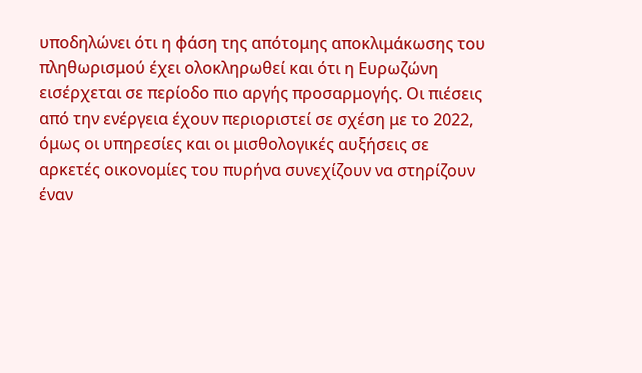υποδηλώνει ότι η φάση της απότομης αποκλιμάκωσης του πληθωρισμού έχει ολοκληρωθεί και ότι η Ευρωζώνη εισέρχεται σε περίοδο πιο αργής προσαρμογής. Οι πιέσεις από την ενέργεια έχουν περιοριστεί σε σχέση με το 2022, όμως οι υπηρεσίες και οι μισθολογικές αυξήσεις σε αρκετές οικονομίες του πυρήνα συνεχίζουν να στηρίζουν έναν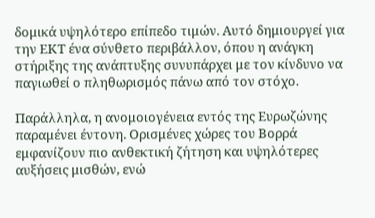δομικά υψηλότερο επίπεδο τιμών. Αυτό δημιουργεί για την ΕΚΤ ένα σύνθετο περιβάλλον, όπου η ανάγκη στήριξης της ανάπτυξης συνυπάρχει με τον κίνδυνο να παγιωθεί ο πληθωρισμός πάνω από τον στόχο.

Παράλληλα, η ανομοιογένεια εντός της Ευρωζώνης παραμένει έντονη. Ορισμένες χώρες του Βορρά εμφανίζουν πιο ανθεκτική ζήτηση και υψηλότερες αυξήσεις μισθών, ενώ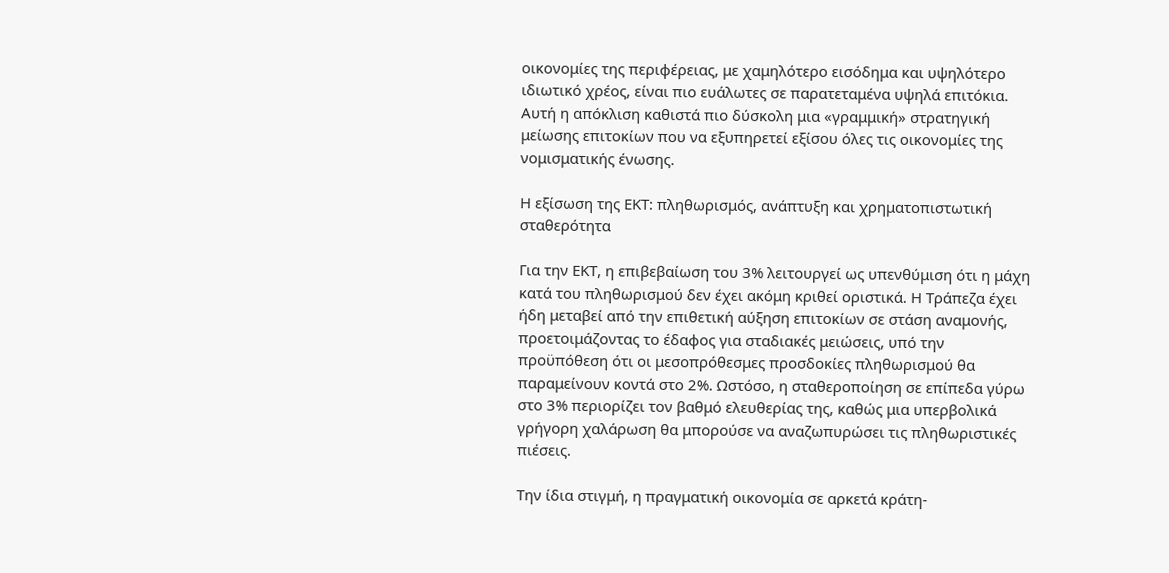οικονομίες της περιφέρειας, με χαμηλότερο εισόδημα και υψηλότερο ιδιωτικό χρέος, είναι πιο ευάλωτες σε παρατεταμένα υψηλά επιτόκια. Αυτή η απόκλιση καθιστά πιο δύσκολη μια «γραμμική» στρατηγική μείωσης επιτοκίων που να εξυπηρετεί εξίσου όλες τις οικονομίες της νομισματικής ένωσης.

Η εξίσωση της ΕΚΤ: πληθωρισμός, ανάπτυξη και χρηματοπιστωτική σταθερότητα

Για την ΕΚΤ, η επιβεβαίωση του 3% λειτουργεί ως υπενθύμιση ότι η μάχη κατά του πληθωρισμού δεν έχει ακόμη κριθεί οριστικά. Η Τράπεζα έχει ήδη μεταβεί από την επιθετική αύξηση επιτοκίων σε στάση αναμονής, προετοιμάζοντας το έδαφος για σταδιακές μειώσεις, υπό την προϋπόθεση ότι οι μεσοπρόθεσμες προσδοκίες πληθωρισμού θα παραμείνουν κοντά στο 2%. Ωστόσο, η σταθεροποίηση σε επίπεδα γύρω στο 3% περιορίζει τον βαθμό ελευθερίας της, καθώς μια υπερβολικά γρήγορη χαλάρωση θα μπορούσε να αναζωπυρώσει τις πληθωριστικές πιέσεις.

Την ίδια στιγμή, η πραγματική οικονομία σε αρκετά κράτη-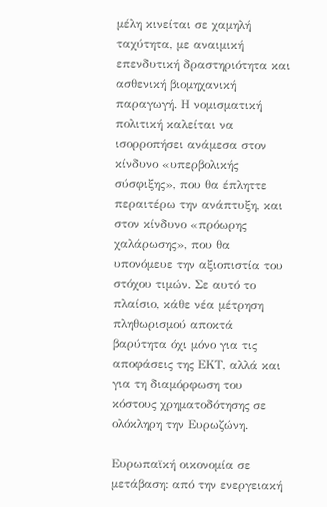μέλη κινείται σε χαμηλή ταχύτητα, με αναιμική επενδυτική δραστηριότητα και ασθενική βιομηχανική παραγωγή. Η νομισματική πολιτική καλείται να ισορροπήσει ανάμεσα στον κίνδυνο «υπερβολικής σύσφιξης», που θα έπληττε περαιτέρω την ανάπτυξη, και στον κίνδυνο «πρόωρης χαλάρωσης», που θα υπονόμευε την αξιοπιστία του στόχου τιμών. Σε αυτό το πλαίσιο, κάθε νέα μέτρηση πληθωρισμού αποκτά βαρύτητα όχι μόνο για τις αποφάσεις της ΕΚΤ, αλλά και για τη διαμόρφωση του κόστους χρηματοδότησης σε ολόκληρη την Ευρωζώνη.

Ευρωπαϊκή οικονομία σε μετάβαση: από την ενεργειακή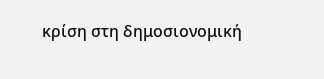κρίση στη δημοσιονομική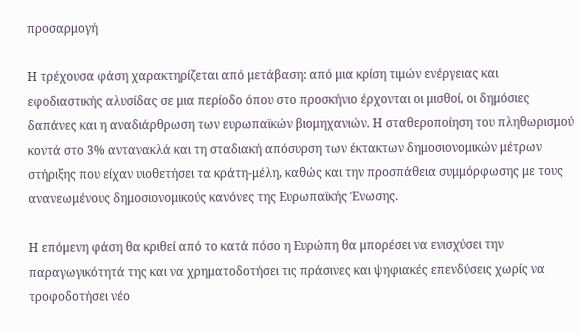προσαρμογή

Η τρέχουσα φάση χαρακτηρίζεται από μετάβαση: από μια κρίση τιμών ενέργειας και εφοδιαστικής αλυσίδας σε μια περίοδο όπου στο προσκήνιο έρχονται οι μισθοί, οι δημόσιες δαπάνες και η αναδιάρθρωση των ευρωπαϊκών βιομηχανιών. Η σταθεροποίηση του πληθωρισμού κοντά στο 3% αντανακλά και τη σταδιακή απόσυρση των έκτακτων δημοσιονομικών μέτρων στήριξης που είχαν υιοθετήσει τα κράτη-μέλη, καθώς και την προσπάθεια συμμόρφωσης με τους ανανεωμένους δημοσιονομικούς κανόνες της Ευρωπαϊκής Ένωσης.

Η επόμενη φάση θα κριθεί από το κατά πόσο η Ευρώπη θα μπορέσει να ενισχύσει την παραγωγικότητά της και να χρηματοδοτήσει τις πράσινες και ψηφιακές επενδύσεις χωρίς να τροφοδοτήσει νέο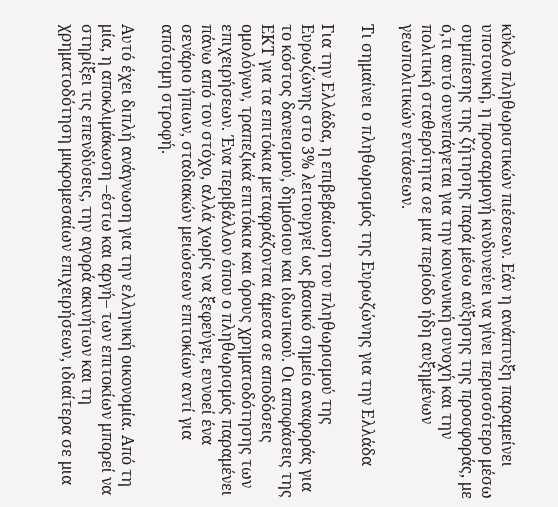κύκλο πληθωριστικών πιέσεων. Εάν η ανάπτυξη παραμείνει υποτονική, η προσαρμογή κινδυνεύει να γίνει περισσότερο μέσω συμπίεσης της ζήτησης παρά μέσω αύξησης της προσφοράς, με ό,τι αυτό συνεπάγεται για την κοινωνική συνοχή και την πολιτική σταθερότητα σε μια περίοδο ήδη αυξημένων γεωπολιτικών εντάσεων.

Τι σημαίνει ο πληθωρισμός της Ευρωζώνης για την Ελλάδα

Για την Ελλάδα, η επιβεβαίωση του πληθωρισμού της Ευρωζώνης στο 3% λειτουργεί ως βασικό σημείο αναφοράς για το κόστος δανεισμού, δημόσιου και ιδιωτικού. Οι αποφάσεις της ΕΚΤ για τα επιτόκια μεταφράζονται άμεσα σε αποδόσεις ομολόγων, τραπεζικά επιτόκια και όρους χρηματοδότησης των επιχειρήσεων. Ένα περιβάλλον όπου ο πληθωρισμός παραμένει πάνω από τον στόχο, αλλά χωρίς να ξεφεύγει, ευνοεί ένα σενάριο ήπιων, σταδιακών μειώσεων επιτοκίων αντί για απότομη στροφή.

Αυτό έχει διπλή ανάγνωση για την ελληνική οικονομία. Από τη μία, η αποκλιμάκωση –έστω και αργή– των επιτοκίων μπορεί να στηρίξει τις επενδύσεις, την αγορά ακινήτων και τη χρηματοδότηση μικρομεσαίων επιχειρήσεων, ιδιαίτερα σε μια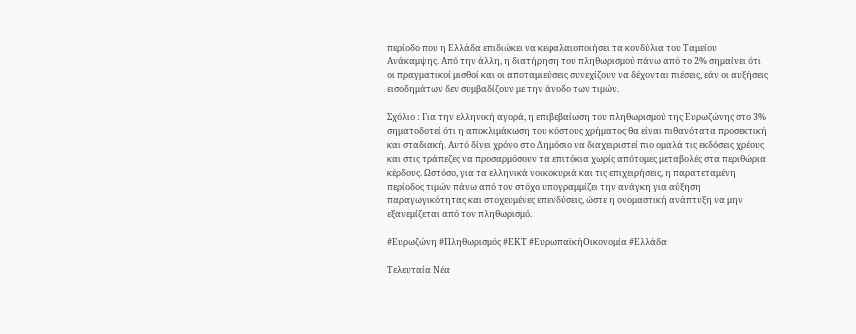περίοδο που η Ελλάδα επιδιώκει να κεφαλαιοποιήσει τα κονδύλια του Ταμείου Ανάκαμψης. Από την άλλη, η διατήρηση του πληθωρισμού πάνω από το 2% σημαίνει ότι οι πραγματικοί μισθοί και οι αποταμιεύσεις συνεχίζουν να δέχονται πιέσεις, εάν οι αυξήσεις εισοδημάτων δεν συμβαδίζουν με την άνοδο των τιμών.

Σχόλιο : Για την ελληνική αγορά, η επιβεβαίωση του πληθωρισμού της Ευρωζώνης στο 3% σηματοδοτεί ότι η αποκλιμάκωση του κόστους χρήματος θα είναι πιθανότατα προσεκτική και σταδιακή. Αυτό δίνει χρόνο στο Δημόσιο να διαχειριστεί πιο ομαλά τις εκδόσεις χρέους και στις τράπεζες να προσαρμόσουν τα επιτόκια χωρίς απότομες μεταβολές στα περιθώρια κέρδους. Ωστόσο, για τα ελληνικά νοικοκυριά και τις επιχειρήσεις, η παρατεταμένη περίοδος τιμών πάνω από τον στόχο υπογραμμίζει την ανάγκη για αύξηση παραγωγικότητας και στοχευμένες επενδύσεις, ώστε η ονομαστική ανάπτυξη να μην εξανεμίζεται από τον πληθωρισμό.

#Ευρωζώνη #Πληθωρισμός #ΕΚΤ #ΕυρωπαϊκήΟικονομία #Ελλάδα

Τελευταία Νέα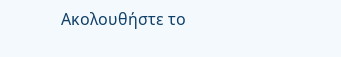Ακολουθήστε το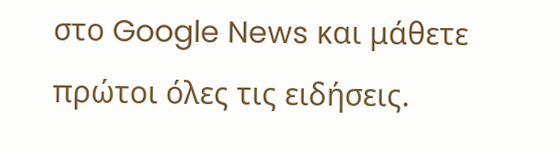στο Google News και μάθετε πρώτοι όλες τις ειδήσεις.